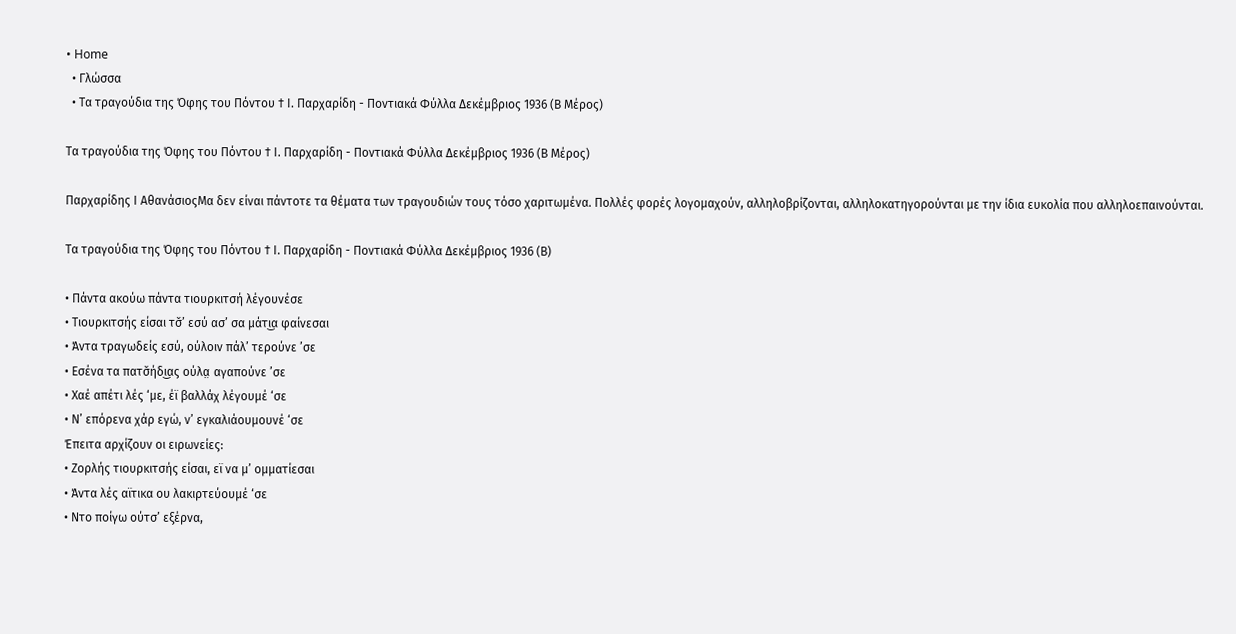• Home
  • Γλώσσα
  • Τα τραγούδια της Όφης του Πόντου † Ι. Παρχαρίδη - Ποντιακά Φύλλα Δεκέμβριος 1936 (Β Μέρος)

Τα τραγούδια της Όφης του Πόντου † Ι. Παρχαρίδη - Ποντιακά Φύλλα Δεκέμβριος 1936 (Β Μέρος)

Παρχαρίδης Ι ΑθανάσιοςΜα δεν είναι πάντοτε τα θέματα των τραγουδιών τους τόσο χαριτωμένα. Πολλές φορές λογομαχούν, αλληλοβρίζονται, αλληλοκατηγορούνται με την ίδια ευκολία που αλληλοεπαινούνται.

Τα τραγούδια της Όφης του Πόντου † Ι. Παρχαρίδη - Ποντιακά Φύλλα Δεκέμβριος 1936 (Β)

• Πάντα ακούω πάντα τιουρκιτσή λέγουνέσε
• Τιουρκιτσής είσαι τσ̌’ εσύ ασ’ σα μάτι͜α φαίνεσαι
• Άντα τραγωδείς εσύ, ούλοιν πάλ’ τερούνε ’σε
• Εσένα τα πατσ̌ήδι͜ας ούλα̤ αγαπούνε ’σε
• Χαέ απέτι λές ‘με, έϊ βαλλάχ λέγουμέ ‘σε
• Ν’ επόρενα χάρ εγώ, ν’ εγκαλιάουμουνέ ‘σε
Έπειτα αρχίζουν οι ειρωνείες:
• Ζορλής τιουρκιτσής είσαι, εϊ να μ’ ομματίεσαι
• Άντα λές αϊτικα ου λακιρτεύουμέ ‘σε
• Ντο ποίγω ούτσ’ εξέρνα,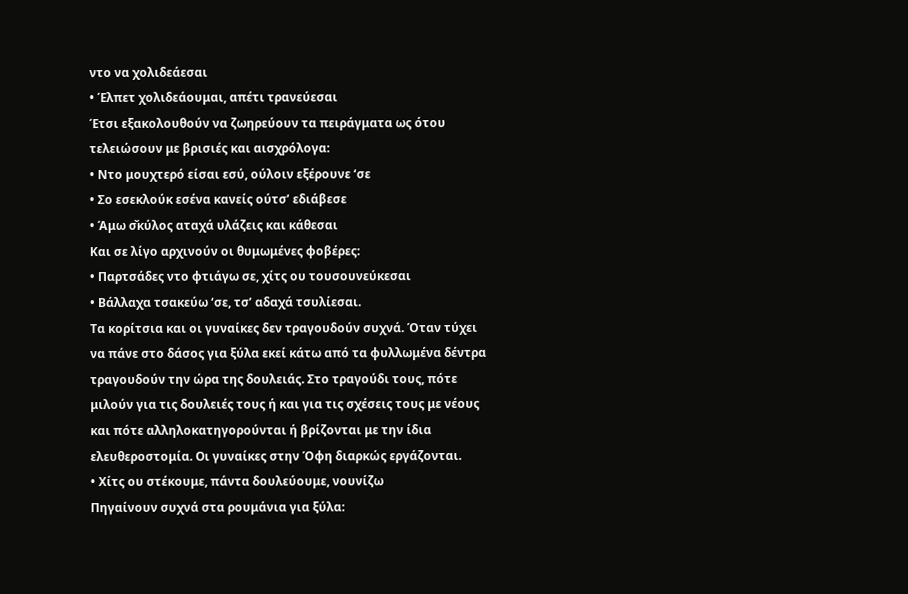ντο να χολιδεάεσαι
• Έλπετ χολιδεάουμαι, απέτι τρανεύεσαι
Έτσι εξακολουθούν να ζωηρεύουν τα πειράγματα ως ότου τελειώσουν με βρισιές και αισχρόλογα:
• Ντο μουχτερό είσαι εσύ, ούλοιν εξέρουνε ‘σε
• Σο εσεκλούκ εσένα κανείς ούτσ’ εδιάβεσε
• Άμω σ̌κύλος αταχά υλάζεις και κάθεσαι
Και σε λίγο αρχινούν οι θυμωμένες φοβέρες:
• Παρτσάδες ντο φτιάγω σε, χίτς ου τουσουνεύκεσαι
• Βάλλαχα τσακεύω ‘σε, τσ’ αδαχά τσυλίεσαι.
Τα κορίτσια και οι γυναίκες δεν τραγουδούν συχνά. Όταν τύχει να πάνε στο δάσος για ξύλα εκεί κάτω από τα φυλλωμένα δέντρα τραγουδούν την ώρα της δουλειάς. Στο τραγούδι τους, πότε μιλούν για τις δουλειές τους ή και για τις σχέσεις τους με νέους και πότε αλληλοκατηγορούνται ή βρίζονται με την ίδια ελευθεροστομία. Οι γυναίκες στην Όφη διαρκώς εργάζονται.
• Χίτς ου στέκουμε, πάντα δουλεύουμε, νουνίζω
Πηγαίνουν συχνά στα ρουμάνια για ξύλα: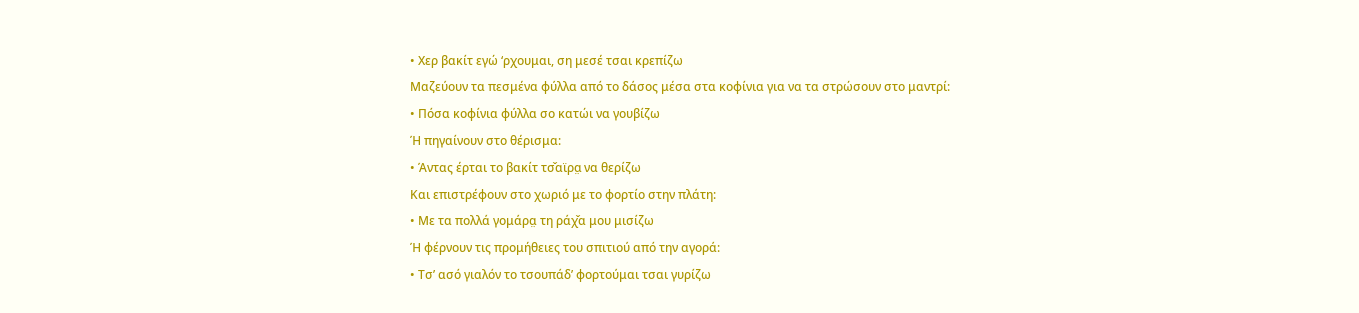• Χερ βακίτ εγώ ‘ρχουμαι, ση μεσέ τσαι κρεπίζω
Μαζεύουν τα πεσμένα φύλλα από το δάσος μέσα στα κοφίνια για να τα στρώσουν στο μαντρί:
• Πόσα κοφίνια φύλλα σο κατώι να γουβίζω
Ή πηγαίνουν στο θέρισμα:
• Άντας έρται το βακίτ τσ̌αϊρα̤ να θερίζω
Και επιστρέφουν στο χωριό με το φορτίο στην πλάτη:
• Με τα πολλά γομάρα̤ τη ράχ̌α μου μισίζω
Ή φέρνουν τις προμήθειες του σπιτιού από την αγορά:
• Τσ’ ασό γιαλόν το τσουπάδ’ φορτούμαι τσαι γυρίζω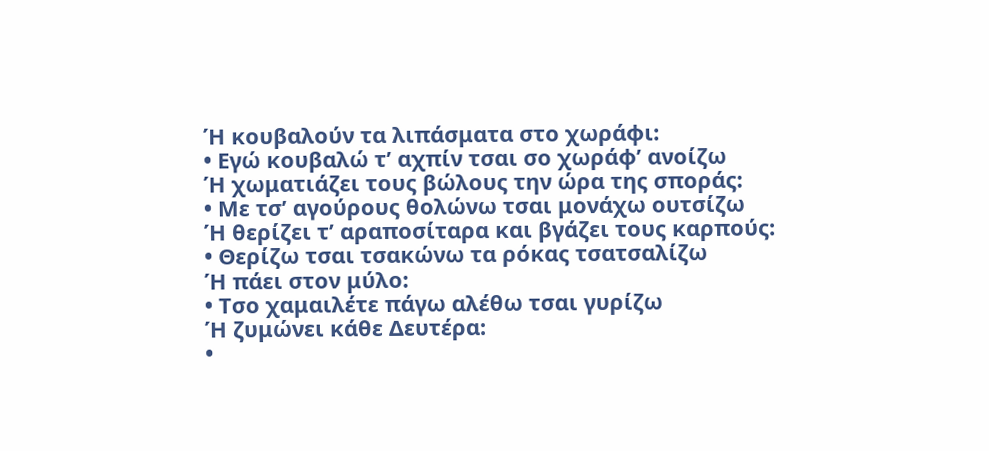Ή κουβαλούν τα λιπάσματα στο χωράφι:
• Εγώ κουβαλώ τ’ αχπίν τσαι σο χωράφ’ ανοίζω
Ή χωματιάζει τους βώλους την ώρα της σποράς:
• Με τσ’ αγούρους θολώνω τσαι μονάχω ουτσίζω
Ή θερίζει τ’ αραποσίταρα και βγάζει τους καρπούς:
• Θερίζω τσαι τσακώνω τα ρόκας τσατσαλίζω
Ή πάει στον μύλο:
• Τσο χαμαιλέτε πάγω αλέθω τσαι γυρίζω
Ή ζυμώνει κάθε Δευτέρα:
•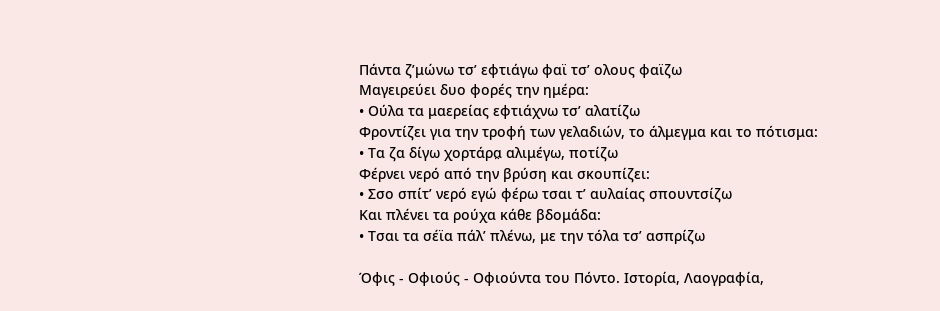Πάντα ζ’μώνω τσ’ εφτιάγω φαϊ τσ’ ολους φαϊζω
Μαγειρεύει δυο φορές την ημέρα:
• Ούλα τα μαερείας εφτιάχνω τσ’ αλατίζω
Φροντίζει για την τροφή των γελαδιών, το άλμεγμα και το πότισμα:
• Τα ζα δίγω χορτάρα̤ αλιμέγω, ποτίζω
Φέρνει νερό από την βρύση και σκουπίζει:
• Σσο σπίτ’ νερό εγώ φέρω τσαι τ’ αυλαίας σπουντσίζω
Και πλένει τα ρούχα κάθε βδομάδα:
• Τσαι τα σέϊα πάλ’ πλένω, με την τόλα τσ’ ασπρίζω

Όφις - Οφιούς - Οφιούντα του Πόντο. Ιστορία, Λαογραφία,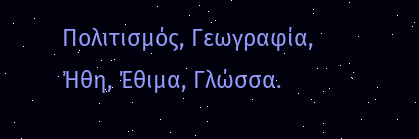Πολιτισμός, Γεωγραφία, Ήθη, Έθιμα, Γλώσσα.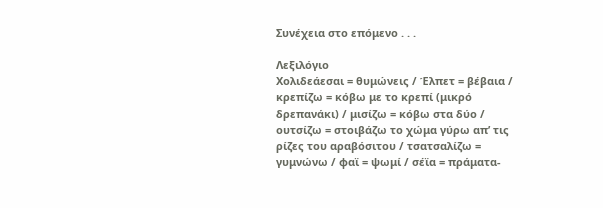Συνέχεια στο επόμενο . . .

Λεξιλόγιο
Χολιδεάεσαι = θυμώνεις / Έλπετ = βέβαια / κρεπίζω = κόβω με το κρεπί (μικρό δρεπανάκι) / μισίζω = κόβω στα δύο / ουτσίζω = στοιβάζω το χώμα γύρω απ’ τις ρίζες του αραβόσιτου / τσατσαλίζω = γυμνώνω / φαϊ = ψωμί / σέϊα = πράματα-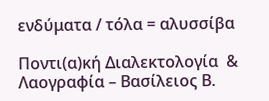ενδύματα / τόλα = αλυσσίβα

Ποντι(α)κή Διαλεκτολογία  & Λαογραφία – Βασίλειος Β.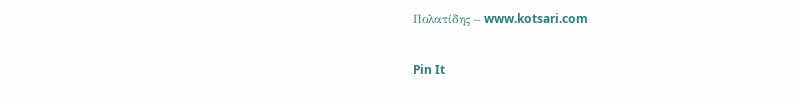Πολατίδης – www.kotsari.com

Pin It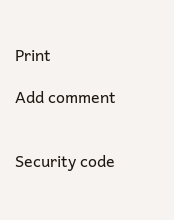Print

Add comment


Security code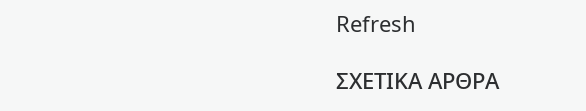Refresh

ΣΧΕΤΙΚΑ ΑΡΘΡΑ